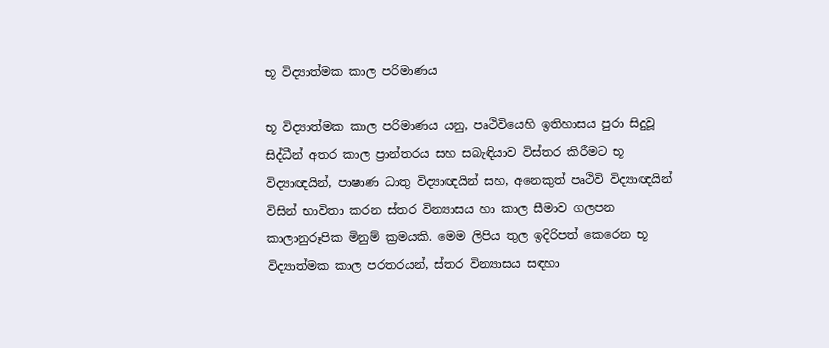භූ විද්‍යාත්මක කාල පරිමාණය

භූ විද්‍යාත්මක කාල පරිමාණය යනු, පෘථිවියෙහි ඉතිහාසය පුරා සිදුවූ සිද්ධීන් අතර කාල ප්‍රාන්තරය සහ සබැඳියාව විස්තර කිරීමට භූ විද්‍යාඥයින්, පාෂාණ ධාතු විද්‍යාඥයින් සහ, අනෙකුත් පෘථිවි විද්‍යාඥයින් විසින් භාවිතා කරන ස්තර වින්‍යාසය හා කාල සීමාව ගලපන කාලානුරූපික මිනුම් ක්‍රමයකි. මෙම ලිපිය තුල ඉදිරිපත් කෙරෙන භූ විද්‍යාත්මක කාල පරතරයන්, ස්තර වින්‍යාසය සඳහා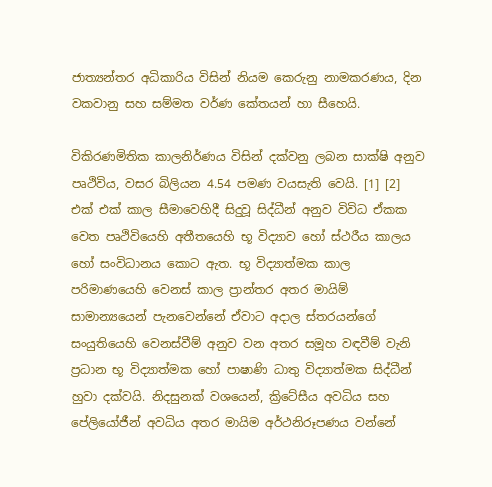ජාත්‍යන්තර අධිකාරිය විසින් නියම කෙරුනු නාමකරණය, දින වකවානු සහ සම්මත වර්ණ කේතයන් හා සීහෙයි.

විකිරණමිතික කාලනිර්ණය විසින් දක්වනු ලබන සාක්ෂි අනුව පෘථිවිය, වසර බිලියන 4.54 පමණ වයසැති වෙයි. [1] [2] එක් එක් කාල සීමාවෙහිදී සිදුවූ සිද්ධීන් අනුව විවිධ ඒකක වෙත පෘථිවියෙහි අතීතයෙහි භූ විද්‍යාව හෝ ස්ථරීය කාලය හෝ සංවිධානය කොට ඇත. භූ විද්‍යාත්මක කාල පරිමාණයෙහි වෙනස් කාල ප්‍රාන්තර අතර මායිම් සාමාන්‍යයෙන් පැනවෙන්නේ ඒවාට අදාල ස්තරයන්ගේ සංයුතියෙහි වෙනස්වීම් අනුව වන අතර සමූහ වඳවීම් වැනි ප්‍රධාන භූ විද්‍යාත්මක හෝ පාෂාණි ධාතු විද්‍යාත්මක සිද්ධීන් හුවා දක්වයි. නිදසුනක් වශයෙන්, ක්‍රිටේසීය අවධිය සහ පේලියෝජීන් අවධිය අතර මායිම අර්ථනිරූපණය වන්නේ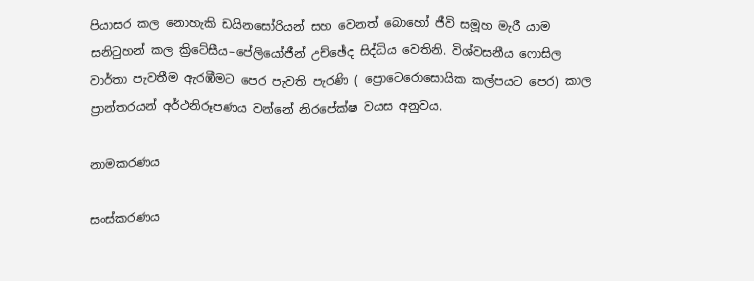පියාසර කල නොහැකි ඩයිනසෝරියන් සහ වෙනත් බොහෝ ජීවි සමූහ මැරී යාම සනිටුහන් කල ක්‍රිටේසීය–පේලියෝජීන් උච්ඡේද සිද්ධිය වෙතිනි. විශ්වසනීය ෆොසිල වාර්තා පැවතීම ඇරඹීමට පෙර පැවති පැරණි ( ප්‍රොටෙරොසොයික කල්පයට පෙර) කාල ප්‍රාන්තරයන් අර්ථනිරූපණය වන්නේ නිරපේක්ෂ වයස අනුවය.

නාමකරණය

සංස්කරණය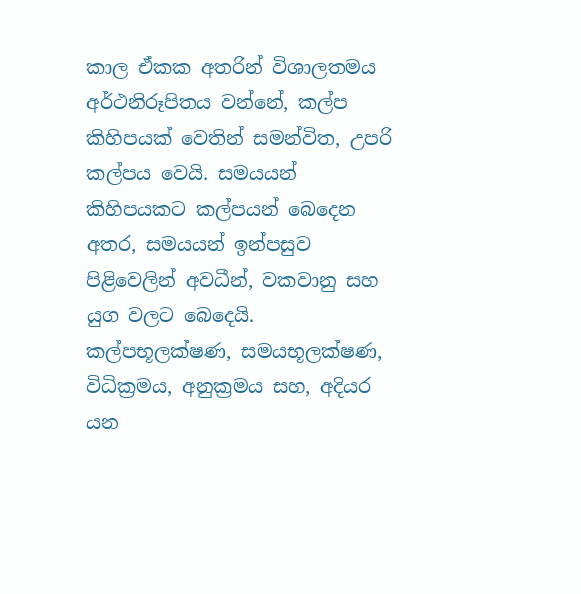කාල ඒකක අතරින් විශාලතමය අර්ථනිරූපිතය වන්නේ, කල්ප කිහිපයක් වෙතින් සමන්විත, උපරි කල්පය වෙයි. සමයයන් කිහිපයකට කල්පයන් බෙදෙන අතර, සමයයන් ඉන්පසුව පිළිවෙලින් අවධීන්, වකවානු සහ යුග වලට බෙදෙයි. කල්පභූලක්ෂණ, සමයභූලක්ෂණ, විධික්‍රමය, අනුක්‍රමය සහ, අදියර යන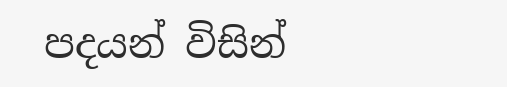පදයන් විසින්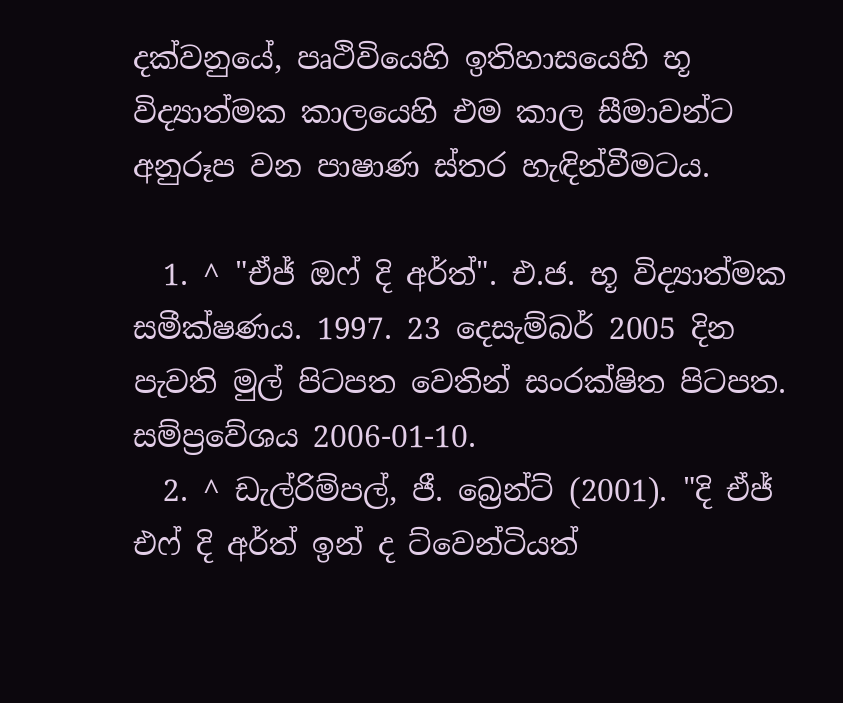දක්වනුයේ, පෘථිවියෙහි ඉතිහාසයෙහි භූ විද්‍යාත්මක කාලයෙහි එම කාල සීමාවන්ට අනුරූප වන පාෂාණ ස්තර හැඳින්වීමටය.

  1. ^ "ඒජ් ඔෆ් දි අර්ත්". එ.ජ. භූ විද්‍යාත්මක සමීක්ෂණය. 1997. 23 දෙසැම්බර් 2005 දින පැවති මුල් පිටපත වෙතින් සංරක්ෂිත පිටපත. සම්ප්‍රවේශය 2006-01-10.
  2. ^ ඩැල්රිම්පල්, ජී. බ්‍රෙන්ට් (2001). "දි ඒජ් එෆ් දි අර්ත් ඉන් ද ට්වෙන්ටියත්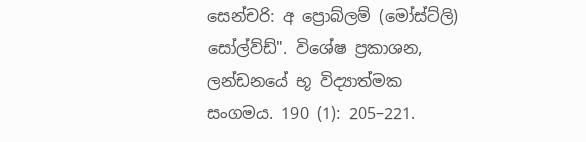සෙන්චරි: අ ප්‍රොබ්ලම් (මෝස්ට්ලි) සෝල්ව්ඩ්". විශේෂ ප්‍රකාශන, ලන්ඩනයේ භූ විද්‍යාත්මක සංගමය. 190 (1): 205–221.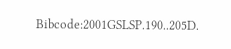Bibcode:2001GSLSP.190..205D.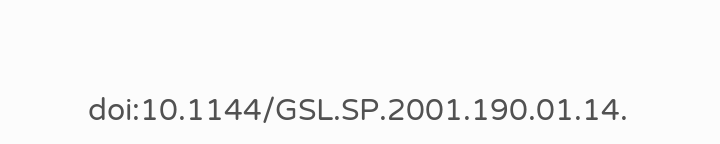doi:10.1144/GSL.SP.2001.190.01.14.